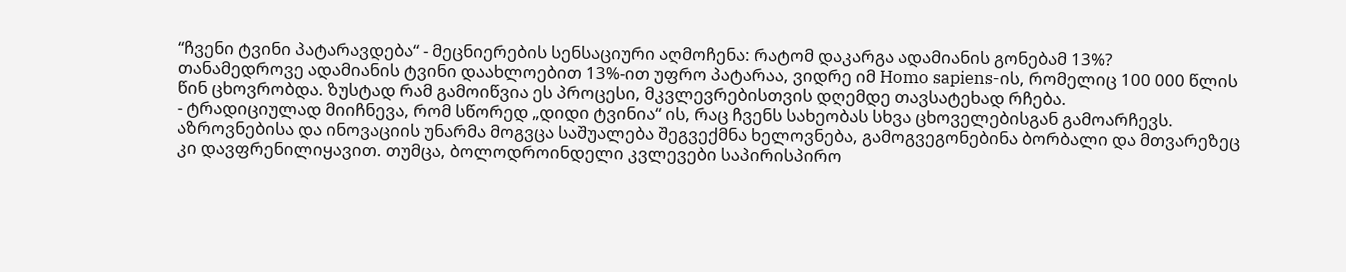“ჩვენი ტვინი პატარავდება“ - მეცნიერების სენსაციური აღმოჩენა: რატომ დაკარგა ადამიანის გონებამ 13%?
თანამედროვე ადამიანის ტვინი დაახლოებით 13%-ით უფრო პატარაა, ვიდრე იმ Homo sapiens-ის, რომელიც 100 000 წლის წინ ცხოვრობდა. ზუსტად რამ გამოიწვია ეს პროცესი, მკვლევრებისთვის დღემდე თავსატეხად რჩება.
- ტრადიციულად მიიჩნევა, რომ სწორედ „დიდი ტვინია“ ის, რაც ჩვენს სახეობას სხვა ცხოველებისგან გამოარჩევს. აზროვნებისა და ინოვაციის უნარმა მოგვცა საშუალება შეგვექმნა ხელოვნება, გამოგვეგონებინა ბორბალი და მთვარეზეც კი დავფრენილიყავით. თუმცა, ბოლოდროინდელი კვლევები საპირისპირო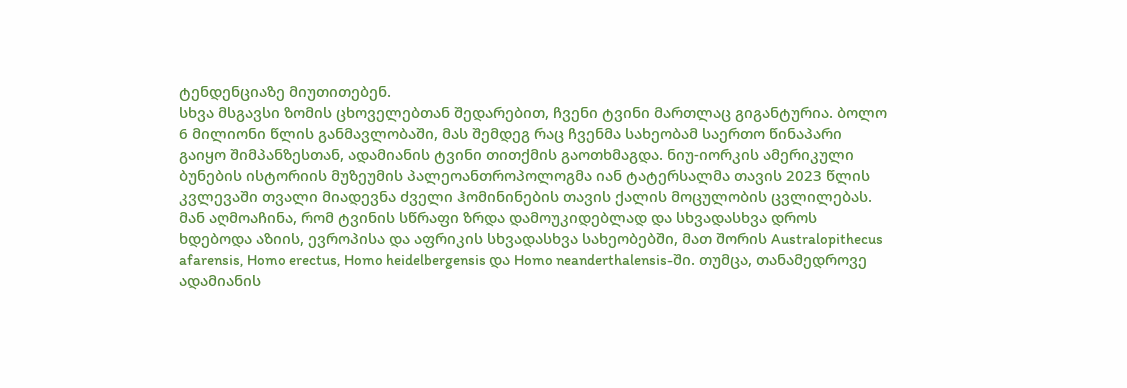ტენდენციაზე მიუთითებენ.
სხვა მსგავსი ზომის ცხოველებთან შედარებით, ჩვენი ტვინი მართლაც გიგანტურია. ბოლო 6 მილიონი წლის განმავლობაში, მას შემდეგ რაც ჩვენმა სახეობამ საერთო წინაპარი გაიყო შიმპანზესთან, ადამიანის ტვინი თითქმის გაოთხმაგდა. ნიუ-იორკის ამერიკული ბუნების ისტორიის მუზეუმის პალეოანთროპოლოგმა იან ტატერსალმა თავის 2023 წლის კვლევაში თვალი მიადევნა ძველი ჰომინინების თავის ქალის მოცულობის ცვლილებას.
მან აღმოაჩინა, რომ ტვინის სწრაფი ზრდა დამოუკიდებლად და სხვადასხვა დროს ხდებოდა აზიის, ევროპისა და აფრიკის სხვადასხვა სახეობებში, მათ შორის Australopithecus afarensis, Homo erectus, Homo heidelbergensis და Homo neanderthalensis-ში. თუმცა, თანამედროვე ადამიანის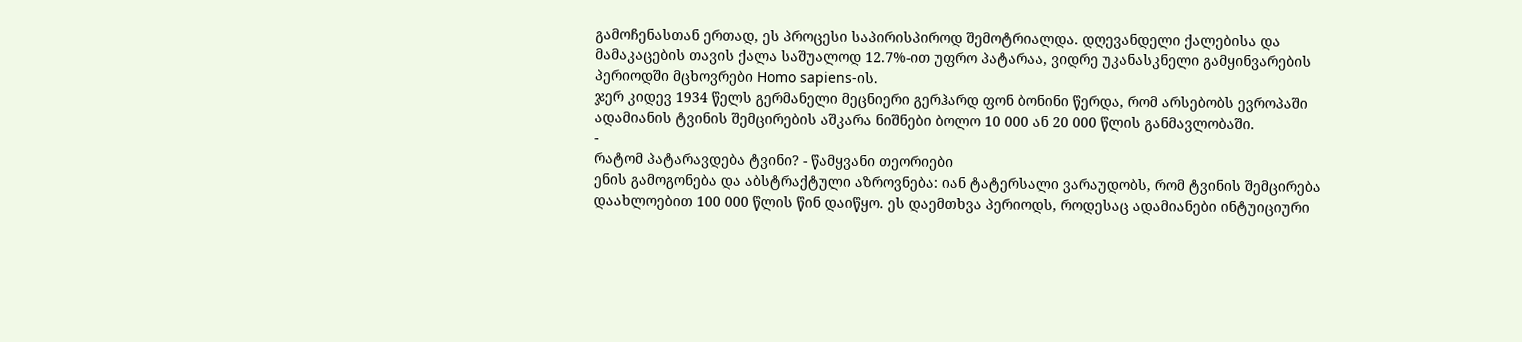გამოჩენასთან ერთად, ეს პროცესი საპირისპიროდ შემოტრიალდა. დღევანდელი ქალებისა და მამაკაცების თავის ქალა საშუალოდ 12.7%-ით უფრო პატარაა, ვიდრე უკანასკნელი გამყინვარების პერიოდში მცხოვრები Homo sapiens-ის.
ჯერ კიდევ 1934 წელს გერმანელი მეცნიერი გერჰარდ ფონ ბონინი წერდა, რომ არსებობს ევროპაში ადამიანის ტვინის შემცირების აშკარა ნიშნები ბოლო 10 000 ან 20 000 წლის განმავლობაში.
-
რატომ პატარავდება ტვინი? - წამყვანი თეორიები
ენის გამოგონება და აბსტრაქტული აზროვნება: იან ტატერსალი ვარაუდობს, რომ ტვინის შემცირება დაახლოებით 100 000 წლის წინ დაიწყო. ეს დაემთხვა პერიოდს, როდესაც ადამიანები ინტუიციური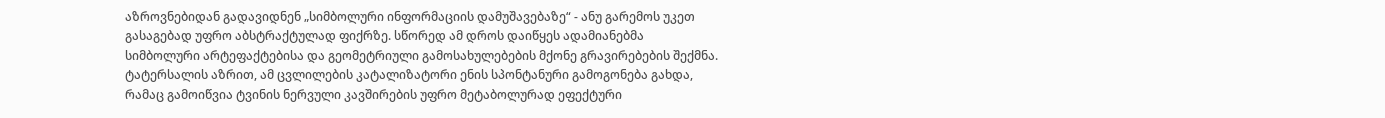აზროვნებიდან გადავიდნენ „სიმბოლური ინფორმაციის დამუშავებაზე“ - ანუ გარემოს უკეთ გასაგებად უფრო აბსტრაქტულად ფიქრზე. სწორედ ამ დროს დაიწყეს ადამიანებმა სიმბოლური არტეფაქტებისა და გეომეტრიული გამოსახულებების მქონე გრავირებების შექმნა.
ტატერსალის აზრით, ამ ცვლილების კატალიზატორი ენის სპონტანური გამოგონება გახდა, რამაც გამოიწვია ტვინის ნერვული კავშირების უფრო მეტაბოლურად ეფექტური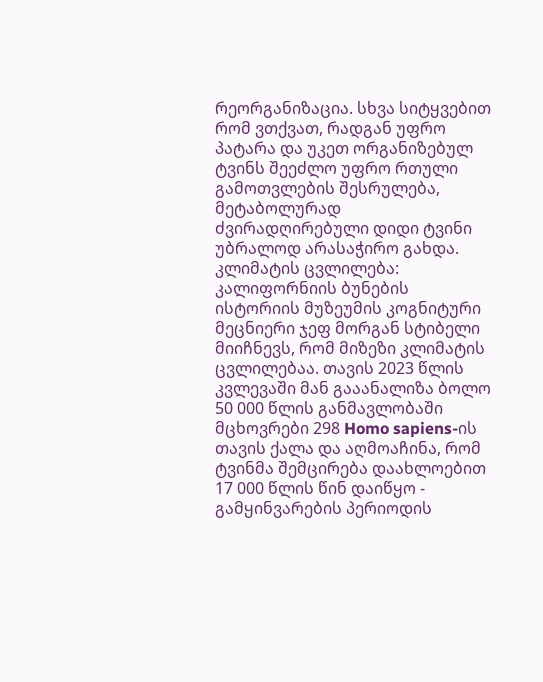რეორგანიზაცია. სხვა სიტყვებით რომ ვთქვათ, რადგან უფრო პატარა და უკეთ ორგანიზებულ ტვინს შეეძლო უფრო რთული გამოთვლების შესრულება, მეტაბოლურად ძვირადღირებული დიდი ტვინი უბრალოდ არასაჭირო გახდა.
კლიმატის ცვლილება: კალიფორნიის ბუნების ისტორიის მუზეუმის კოგნიტური მეცნიერი ჯეფ მორგან სტიბელი მიიჩნევს, რომ მიზეზი კლიმატის ცვლილებაა. თავის 2023 წლის კვლევაში მან გააანალიზა ბოლო 50 000 წლის განმავლობაში მცხოვრები 298 Homo sapiens-ის თავის ქალა და აღმოაჩინა, რომ ტვინმა შემცირება დაახლოებით 17 000 წლის წინ დაიწყო - გამყინვარების პერიოდის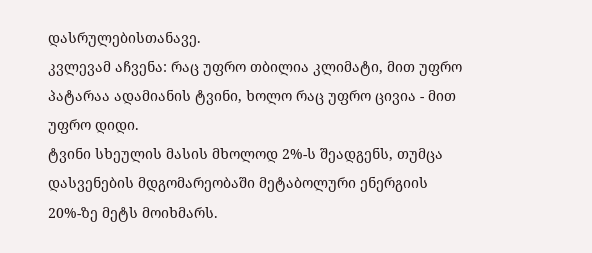დასრულებისთანავე.
კვლევამ აჩვენა: რაც უფრო თბილია კლიმატი, მით უფრო პატარაა ადამიანის ტვინი, ხოლო რაც უფრო ცივია - მით უფრო დიდი.
ტვინი სხეულის მასის მხოლოდ 2%-ს შეადგენს, თუმცა დასვენების მდგომარეობაში მეტაბოლური ენერგიის 20%-ზე მეტს მოიხმარს.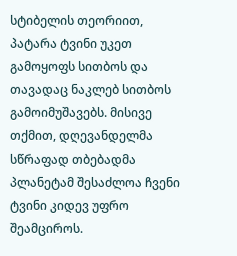სტიბელის თეორიით, პატარა ტვინი უკეთ გამოყოფს სითბოს და თავადაც ნაკლებ სითბოს გამოიმუშავებს. მისივე თქმით, დღევანდელმა სწრაფად თბებადმა პლანეტამ შესაძლოა ჩვენი ტვინი კიდევ უფრო შეამციროს.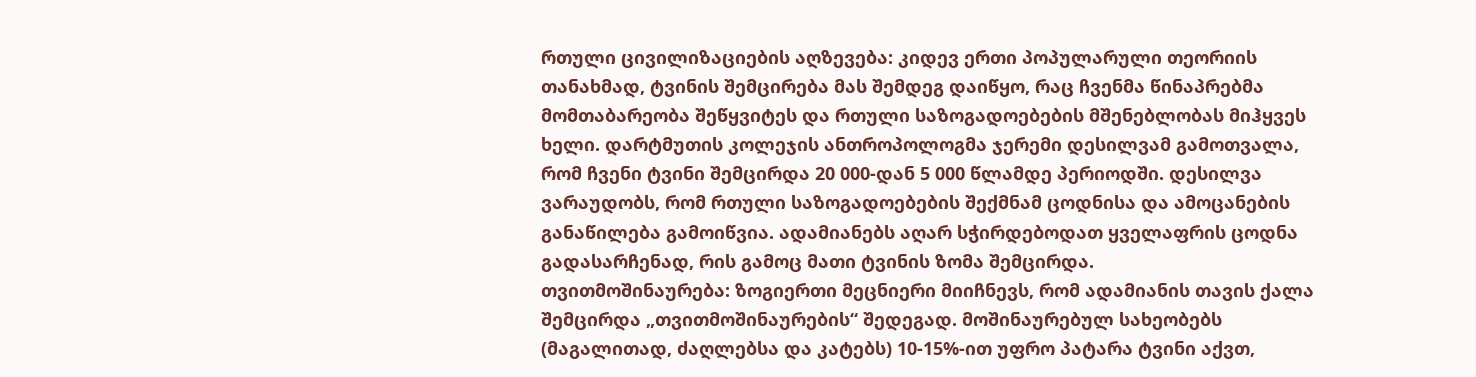რთული ცივილიზაციების აღზევება: კიდევ ერთი პოპულარული თეორიის თანახმად, ტვინის შემცირება მას შემდეგ დაიწყო, რაც ჩვენმა წინაპრებმა მომთაბარეობა შეწყვიტეს და რთული საზოგადოებების მშენებლობას მიჰყვეს ხელი. დარტმუთის კოლეჯის ანთროპოლოგმა ჯერემი დესილვამ გამოთვალა, რომ ჩვენი ტვინი შემცირდა 20 000-დან 5 000 წლამდე პერიოდში. დესილვა ვარაუდობს, რომ რთული საზოგადოებების შექმნამ ცოდნისა და ამოცანების განაწილება გამოიწვია. ადამიანებს აღარ სჭირდებოდათ ყველაფრის ცოდნა გადასარჩენად, რის გამოც მათი ტვინის ზომა შემცირდა.
თვითმოშინაურება: ზოგიერთი მეცნიერი მიიჩნევს, რომ ადამიანის თავის ქალა შემცირდა „თვითმოშინაურების“ შედეგად. მოშინაურებულ სახეობებს (მაგალითად, ძაღლებსა და კატებს) 10-15%-ით უფრო პატარა ტვინი აქვთ,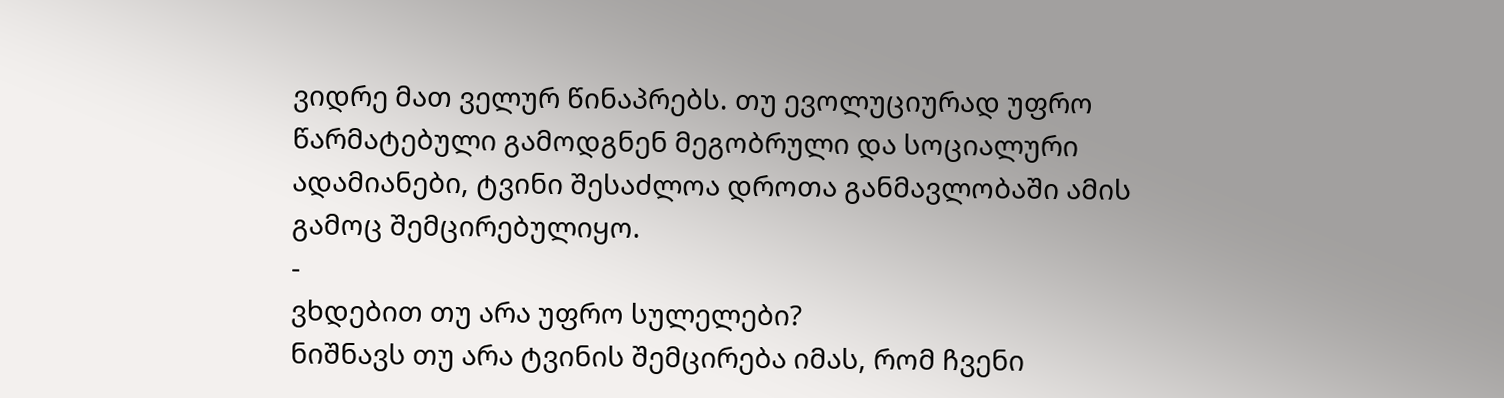ვიდრე მათ ველურ წინაპრებს. თუ ევოლუციურად უფრო წარმატებული გამოდგნენ მეგობრული და სოციალური ადამიანები, ტვინი შესაძლოა დროთა განმავლობაში ამის გამოც შემცირებულიყო.
-
ვხდებით თუ არა უფრო სულელები?
ნიშნავს თუ არა ტვინის შემცირება იმას, რომ ჩვენი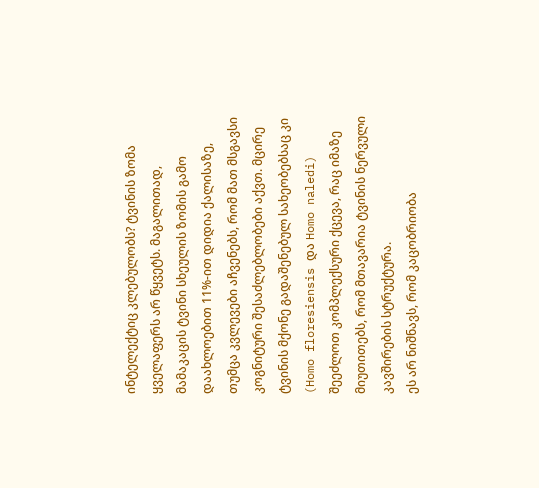ინტელექტიც კლებულობს? ტვინის ზომა ყველაფერს არ წყვეტს. მაგალითად, მამაკაცის ტვინი სხეულის ზომის გამო დაახლოებით 11%-ით დიდია ქალისაზე, თუმცა კვლევები აჩვენებს, რომ მათ მსგავსი კოგნიტური შესაძლებლობები აქვთ. მცირე ტვინის მქონე გადაშენებულ სახეობებსაც კი (Homo floresiensis და Homo naledi) შეეძლოთ კომპლექსური ქცევა, რაც იმაზე მიუთითებს, რომ მთავარია ტვინის ნერვული კავშირების სტრუქტურა.
ეს არ ნიშნავს, რომ კაცობრიობა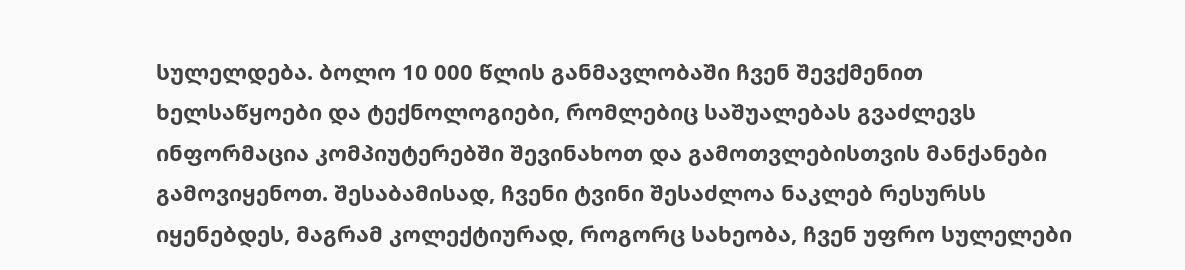სულელდება. ბოლო 10 000 წლის განმავლობაში ჩვენ შევქმენით ხელსაწყოები და ტექნოლოგიები, რომლებიც საშუალებას გვაძლევს ინფორმაცია კომპიუტერებში შევინახოთ და გამოთვლებისთვის მანქანები გამოვიყენოთ. შესაბამისად, ჩვენი ტვინი შესაძლოა ნაკლებ რესურსს იყენებდეს, მაგრამ კოლექტიურად, როგორც სახეობა, ჩვენ უფრო სულელები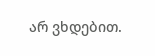არ ვხდებით.